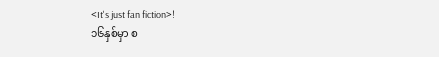<It's just fan fiction>!
၁၆နှစ်မှာ စ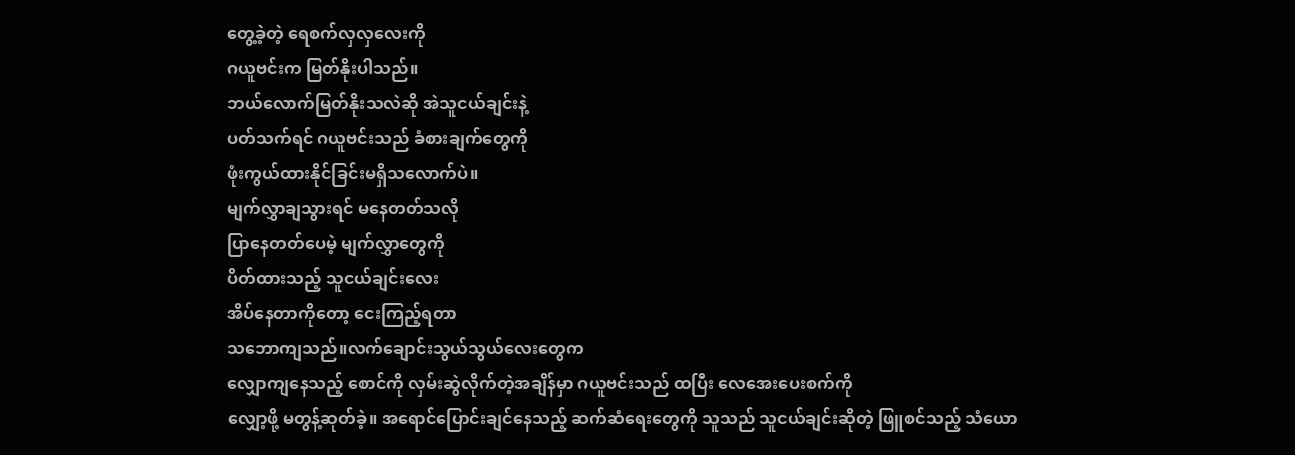တွေ့ခဲ့တဲ့ ရေစက်လှလှလေးကို
ဂယူဗင်းက မြတ်နိုးပါသည်။
ဘယ်လောက်မြတ်နိုးသလဲဆို အဲသူငယ်ချင်းနဲ့
ပတ်သက်ရင် ဂယူဗင်းသည် ခံစားချက်တွေကို
ဖုံးကွယ်ထားနိုင်ခြင်းမရှိသလောက်ပဲ။
မျက်လွှာချသွားရင် မနေတတ်သလို
ပြာနေတတ်ပေမဲ့ မျက်လွှာတွေကို
ပိတ်ထားသည့် သူငယ်ချင်းလေး
အိပ်နေတာကိုတော့ ငေးကြည့်ရတာ
သဘောကျသည်။လက်ချောင်းသွယ်သွယ်လေးတွေက
လျှောကျနေသည့် စောင်ကို လှမ်းဆွဲလိုက်တဲ့အချိန်မှာ ဂယူဗင်းသည် ထပြီး လေအေးပေးစက်ကို
လျှော့ဖို့ မတွန့်ဆုတ်ခဲ့။ အရောင်ပြောင်းချင်နေသည့် ဆက်ဆံရေးတွေကို သူသည် သူငယ်ချင်းဆိုတဲ့ ဖြူစင်သည့် သံယော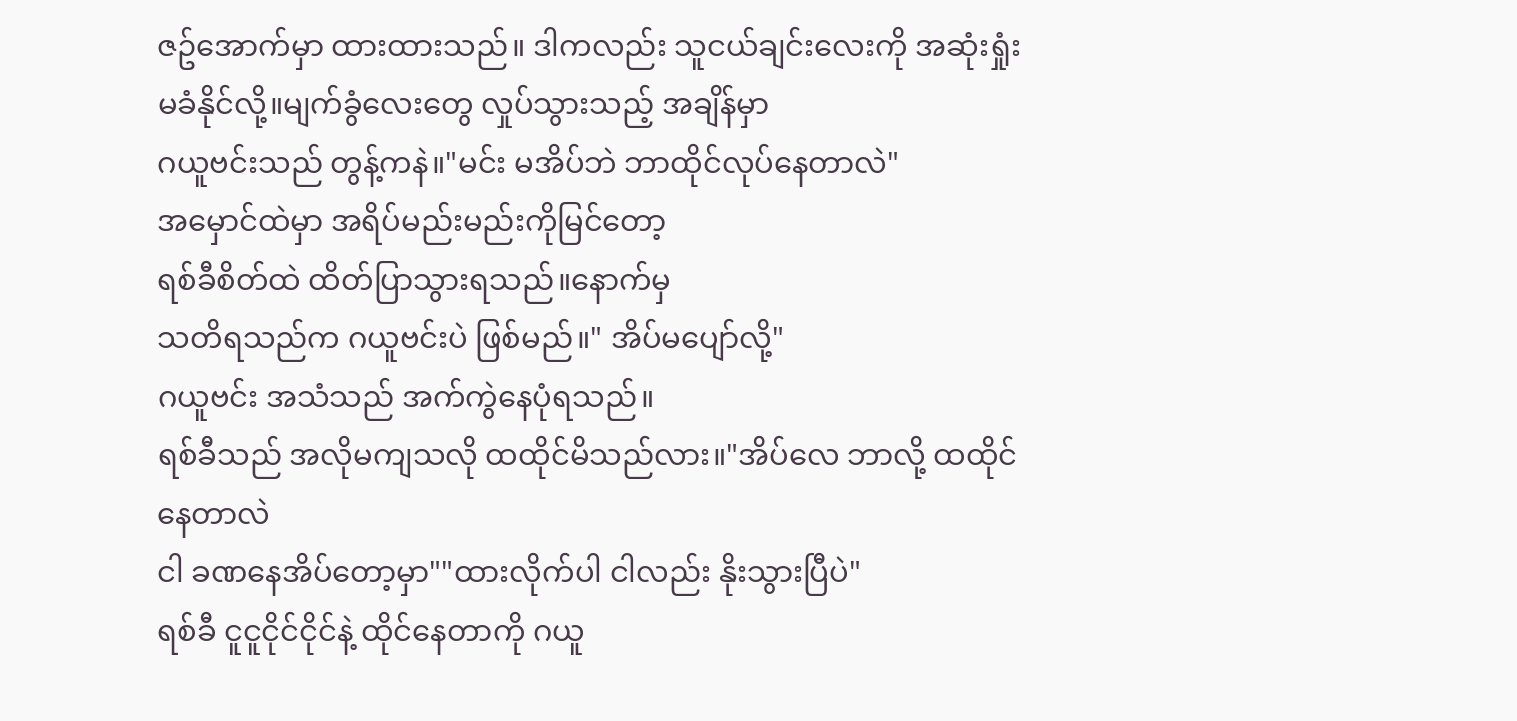ဇဥ်အောက်မှာ ထားထားသည်။ ဒါကလည်း သူငယ်ချင်းလေးကို အဆုံးရှုံးမခံနိုင်လို့။မျက်ခွံလေးတွေ လှုပ်သွားသည့် အချိန်မှာ
ဂယူဗင်းသည် တွန့်ကနဲ။"မင်း မအိပ်ဘဲ ဘာထိုင်လုပ်နေတာလဲ"
အမှောင်ထဲမှာ အရိပ်မည်းမည်းကိုမြင်တော့
ရစ်ခီစိတ်ထဲ ထိတ်ပြာသွားရသည်။နောက်မှ
သတိရသည်က ဂယူဗင်းပဲ ဖြစ်မည်။" အိပ်မပျော်လို့"
ဂယူဗင်း အသံသည် အက်ကွဲနေပုံရသည်။
ရစ်ခီသည် အလိုမကျသလို ထထိုင်မိသည်လား။"အိပ်လေ ဘာလို့ ထထိုင်နေတာလဲ
ငါ ခဏနေအိပ်တော့မှာ""ထားလိုက်ပါ ငါလည်း နိုးသွားပြီပဲ"
ရစ်ခီ ငူငူငိုင်ငိုင်နဲ့ ထိုင်နေတာကို ဂယူ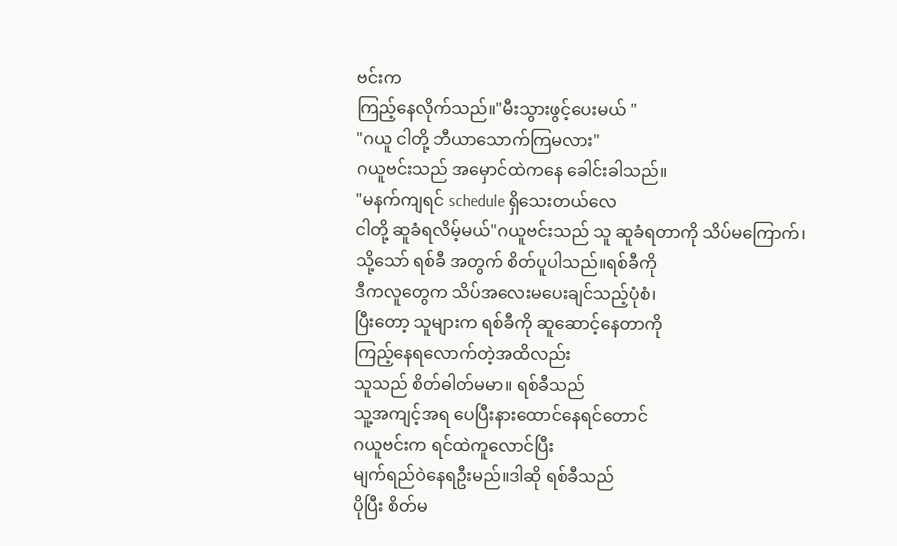ဗင်းက
ကြည့်နေလိုက်သည်။"မီးသွားဖွင့်ပေးမယ် "
"ဂယူ ငါတို့ ဘီယာသောက်ကြမလား"
ဂယူဗင်းသည် အမှောင်ထဲကနေ ခေါင်းခါသည်။
"မနက်ကျရင် schedule ရှိသေးတယ်လေ
ငါတို့ ဆူခံရလိမ့်မယ်"ဂယူဗင်းသည် သူ ဆူခံရတာကို သိပ်မကြောက်၊
သို့သော် ရစ်ခီ အတွက် စိတ်ပူပါသည်။ရစ်ခီကို
ဒီကလူတွေက သိပ်အလေးမပေးချင်သည့်ပုံစံ၊
ပြီးတော့ သူများက ရစ်ခီကို ဆူဆောင့်နေတာကို
ကြည့်နေရလောက်တဲ့အထိလည်း
သူသည် စိတ်ဓါတ်မမာ။ ရစ်ခီသည်
သူ့အကျင့်အရ ပေပြီးနားထောင်နေရင်တောင်
ဂယူဗင်းက ရင်ထဲကူလောင်ပြီး
မျက်ရည်ဝဲနေရဦးမည်။ဒါဆို ရစ်ခီသည်
ပိုပြီး စိတ်မ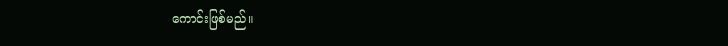ကောင်းဖြစ်မည်။